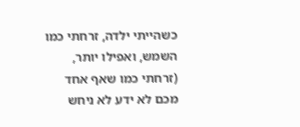כשהייתי ילדה, זרחתי כמו השמש, ואפילו יותר,
(זרחתי כמו שאף אחד מכם לא ידע לא ניחש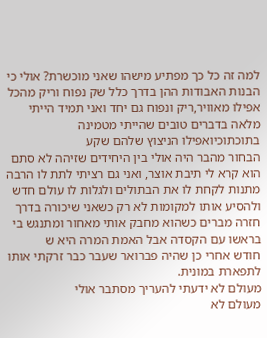למה זה כל כך מפתיע מישהו שאני מוכשרת? אולי כי הבנות האבודות ההן בדרך כלל שק נפוח וריק מהכל אפילו מאוויר,ריק ונפוח גם יחד ואני תמיד הייתי מלאה בדברים טובים שהייתי מטמינה בתוכתוכיואפילו הניצוץ שלהם שקע
הבחור מהבר היה אולי בין היחידים שזיהה לא סתם הוא קרא לי תיבת אוצר, ואני גם רציתי לתת לו הרבה מתנות לקחת לו את הבתולים ולגלות לו עולם חדש ולהסיע אותו למקומות לא רק כשאני שיכורה בדרך חזרה מברים כשהוא מחבק אותי מאחור ומתנגש בי בראשו עם הקסדה אבל האמת המרה היא ש
חודש אחרי כן שהיה פברואר שעבר כבר זרקתי אותו לתפארת במונית.
מעולם לא ידעתי להעריך מסתבר אולי
מעולם לא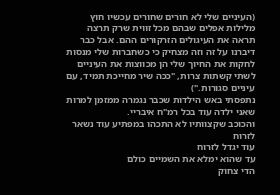(העיניים שלי לא חורים שחורים עכשיו חוץ מלילות אפלים שבהם מכל זווית שרק תרצה תראה את העיגולים הזרקורים ההם. אבל כבר דיברנו על זה וזה מצחיק כי כשחברות שלי מנסות לחקות את החיוך שלי הן מכווצות את העיניים לשתי קשתות צרות, "ככה שיר מחייכת תמיד, עם עיניים סגורות.")
נתפסתי באש הילדות שכבר נגמרה ממזמן למרות שאני ילדה עוד בכל רמ"ח איבריי.
והכוכב שקצוותיו לא התכהו במפתיע עוד נשאר לזרוח
עוד יגדל לזרוח
עד שהוא ימלא את השמיים כולם
הדי צחוק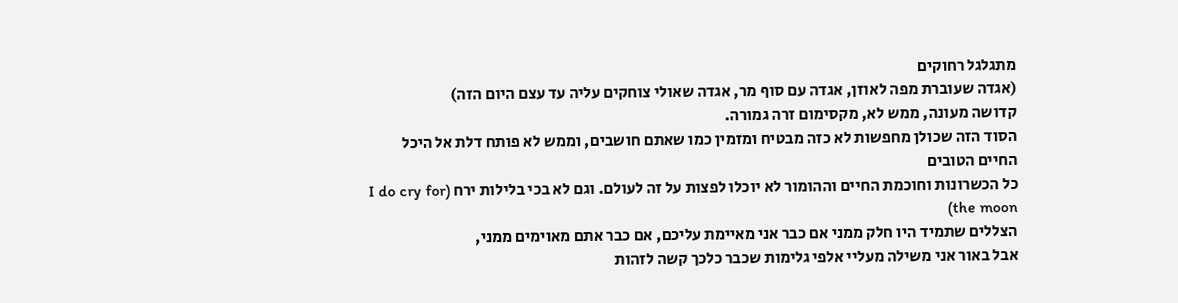מתגלגל רחוקים
(אגדה שעוברת מפה לאוזן, אגדה עם סוף מר, אגדה שאולי צוחקים עליה עד עצם היום הזה)
קדושה מעונה, ממש לא, מקסימום זרה גמורה.
הסוד הזה שכולן מחפשות לא כזה מבטיח ומזמין כמו שאתם חושבים, וממש לא פותח דלת אל היכל החיים הטובים
כל הכשרונות וחוכמת החיים וההומור לא יוכלו לפצות על זה לעולם. וגם לא בכי בלילות ירח (I do cry for the moon)
הצללים שתמיד היו חלק ממני אם כבר אני מאיימת עליכם, אם כבר אתם מאוימים ממני,
אבל באור אני משילה מעליי אלפי גלימות שכבר כלכך קשה לזהות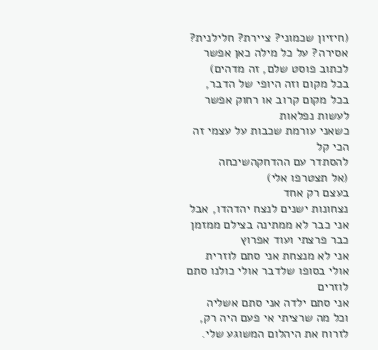(חיזיון שכמוני? ציירת? חלילנית? אסירה? על כל מילה כאן אפשר לכתוב פוסט שלם, זה מדהים)
בכל מקום וזה היופי של הדבר, בכל מקום קרוב או רחוק אפשר לעשות נפלאות
כשאני עורמת שכבות על עצמי זה הכי קל
להסתדר עם ההדחקהשיכחה
(אל תצטרפו אלי)
בעצם רק אחד
נצחונות ישנים לנצח יהדהדו, אבל אני כבר לא ממתינה בצילם ממזמן כבר פרצתי ועוד אפרוץ
אני לא מנצחת אני סתם לוזרית אולי בסופו שלדבר אולי כולנו סתם לוזרים
אני סתם ילדה אני סתם אשליה
וכל מה שרציתי אי פעם היה רק, לזרוח את היהלום המשוגע שלי.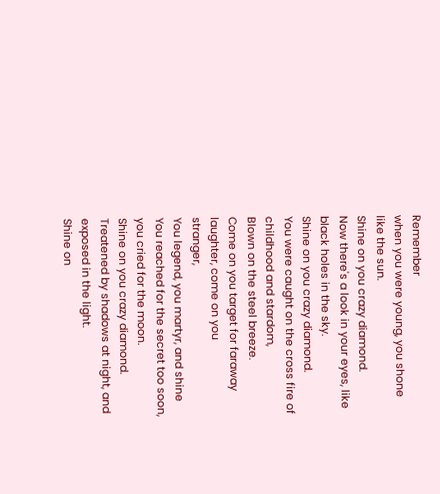Remember
when you were young, you shone like the sun.
Shine on you crazy diamond.
Now there's a look in your eyes, like black holes in the sky.
Shine on you crazy diamond.
You were caught on the cross fire of childhood and stardom,
Blown on the steel breeze.
Come on you target for faraway laughter, come on you
stranger,
You legend, you martyr, and shine
You reached for the secret too soon, you cried for the moon.
Shine on you crazy diamond.
Treatened by shadows at night, and exposed in the light.
Shine on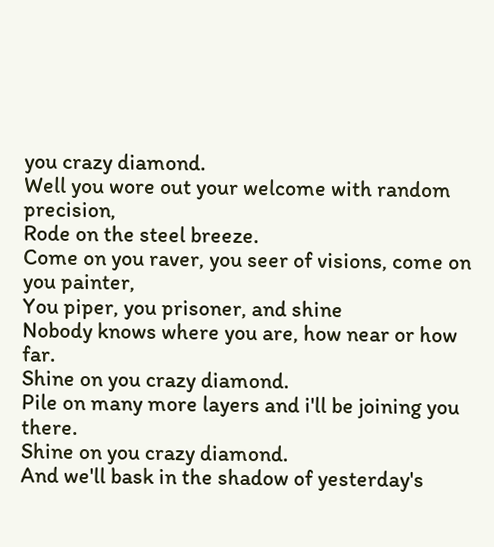you crazy diamond.
Well you wore out your welcome with random precision,
Rode on the steel breeze.
Come on you raver, you seer of visions, come on you painter,
You piper, you prisoner, and shine
Nobody knows where you are, how near or how far.
Shine on you crazy diamond.
Pile on many more layers and i'll be joining you there.
Shine on you crazy diamond.
And we'll bask in the shadow of yesterday's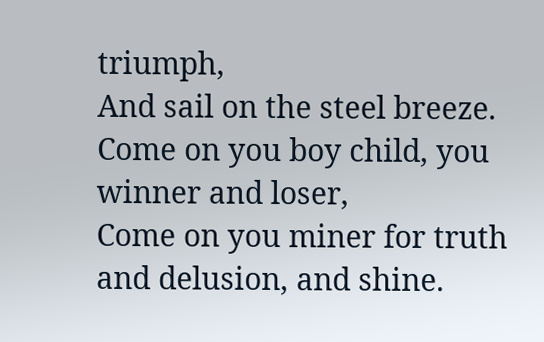triumph,
And sail on the steel breeze.
Come on you boy child, you winner and loser,
Come on you miner for truth and delusion, and shine.